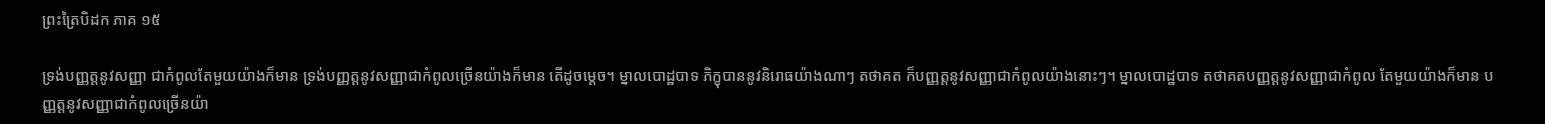ព្រះត្រៃបិដក ភាគ ១៥

ទ្រង់បញ្ញត្តនូវសញ្ញា ជាកំពូលតែមួយយ៉ាងក៏មាន ទ្រង់បញ្ញត្តនូវសញ្ញាជាកំពូលច្រើនយ៉ាងក៏មាន តើដូចម្តេច។ ម្នាលបោដ្ឋបាទ ភិក្ខុបាននូវនិរោធយ៉ាងណាៗ តថាគត ក៏បញ្ញត្តនូវសញ្ញាជាកំពូលយ៉ាងនោះៗ។ ម្នាលបោដ្ឋបាទ តថាគតបញ្ញត្តនូវសញ្ញាជាកំពូល តែមួយយ៉ាងក៏មាន បញ្ញត្តនូវសញ្ញាជាកំពូលច្រើនយ៉ា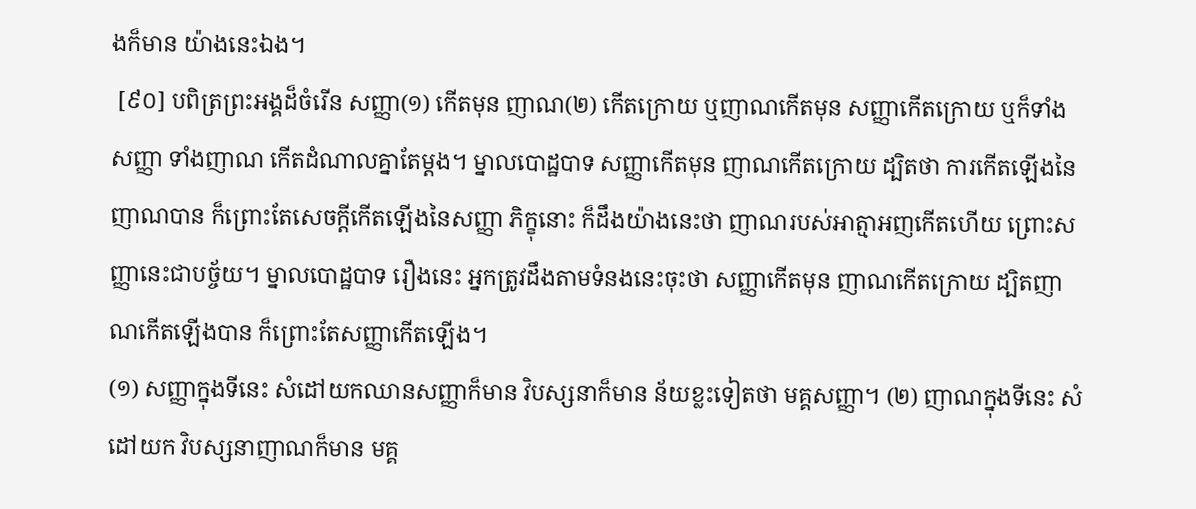ងក៏មាន យ៉ាងនេះឯង។
 [៩០] បពិត្រព្រះអង្គដ៏ចំរើន សញ្ញា(១) កើតមុន ញាណ(២) កើតក្រោយ ឬញាណកើតមុន សញ្ញាកើតក្រោយ ឬក៏ទាំងសញ្ញា ទាំងញាណ កើតដំណាលគ្នាតែម្តង។ ម្នាលបោដ្ឋបាទ សញ្ញាកើតមុន ញាណកើតក្រោយ ដ្បិតថា ការកើតឡើងនៃញាណបាន ក៏ព្រោះតែសេចក្តីកើតឡើងនៃសញ្ញា ភិក្ខុនោះ ក៏ដឹងយ៉ាងនេះថា ញាណរបស់អាត្មាអញកើតហើយ ព្រោះសញ្ញានេះជាបច្ច័យ។ ម្នាលបោដ្ឋបាទ រឿងនេះ អ្នកត្រូវដឹងតាមទំនងនេះចុះថា សញ្ញាកើតមុន ញាណកើតក្រោយ ដ្បិតញាណកើតឡើងបាន ក៏ព្រោះតែសញ្ញាកើតឡើង។
(១) សញ្ញាក្នុងទីនេះ សំដៅយកឈានសញ្ញាក៏មាន វិបស្សនាក៏មាន ន័យខ្លះទៀតថា មគ្គសញ្ញា។ (២) ញាណក្នុងទីនេះ សំដៅយក វិបស្សនាញាណក៏មាន មគ្គ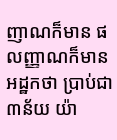ញាណក៏មាន ផលញ្ញាណក៏មាន អដ្ឋកថា ប្រាប់ជា៣ន័យ យ៉ា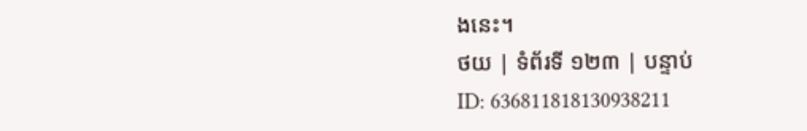ងនេះ។
ថយ | ទំព័រទី ១២៣ | បន្ទាប់
ID: 636811818130938211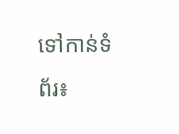ទៅកាន់ទំព័រ៖